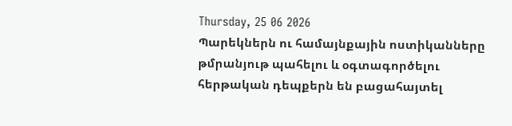Thursday, 25 06 2026
Պարեկներն ու համայնքային ոստիկանները թմրանյութ պահելու և օգտագործելու հերթական դեպքերն են բացահայտել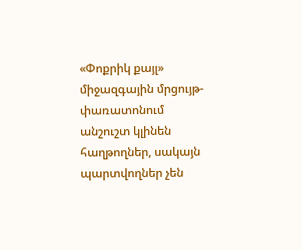«Փոքրիկ քայլ» միջազգային մրցույթ-փառատոնում անշուշտ կլինեն հաղթողներ, սակայն պարտվողներ չեն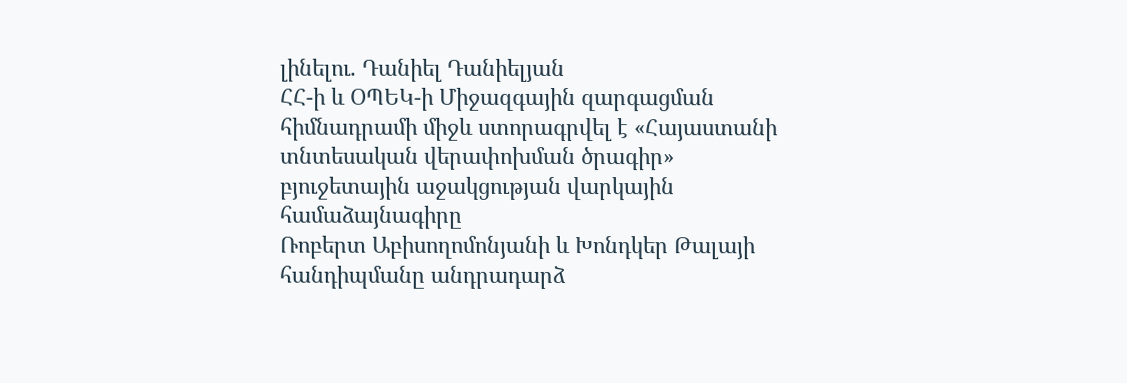լինելու. Դանիել Դանիելյան
ՀՀ-ի և ՕՊԵԿ-ի Միջազգային զարգացման հիմնադրամի միջև ստորագրվել է «Հայաստանի տնտեսական վերափոխման ծրագիր» բյուջետային աջակցության վարկային համաձայնագիրը
Ռոբերտ Աբիսողոմոնյանի և Խոնդկեր Թալայի հանդիպմանը անդրադարձ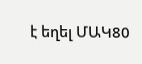է եղել ՄԱԿ80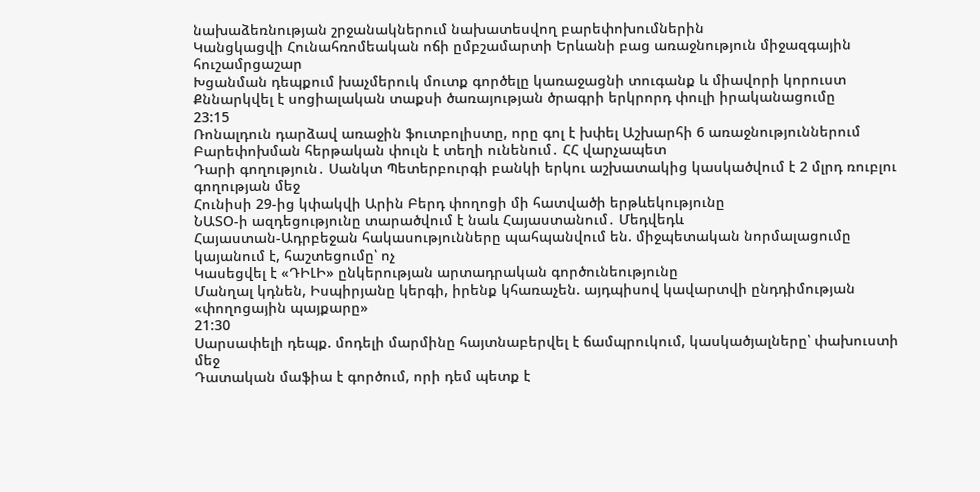նախաձեռնության շրջանակներում նախատեսվող բարեփոխումներին
Կանցկացվի Հունահռոմեական ոճի ըմբշամարտի Երևանի բաց առաջնություն միջազգային հուշամրցաշար
Խցանման դեպքում խաչմերուկ մուտք գործելը կառաջացնի տուգանք և միավորի կորուստ
Քննարկվել է սոցիալական տաքսի ծառայության ծրագրի երկրորդ փուլի իրականացումը
23:15
Ռոնալդուն դարձավ առաջին ֆուտբոլիստը, որը գոլ է խփել Աշխարհի 6 առաջնություններում
Բարեփոխման հերթական փուլն է տեղի ունենում․ ՀՀ վարչապետ
Դարի գողություն․ Սանկտ Պետերբուրգի բանկի երկու աշխատակից կասկածվում է 2 մլրդ ռուբլու գողության մեջ
Հունիսի 29-ից կփակվի Արին Բերդ փողոցի մի հատվածի երթևեկությունը
ՆԱՏՕ-ի ազդեցությունը տարածվում է նաև Հայաստանում․ Մեդվեդև
Հայաստան-Ադրբեջան հակասությունները պահպանվում են. միջպետական նորմալացումը կայանում է, հաշտեցումը՝ ոչ
Կասեցվել է «ԴԻԼԻ» ընկերության արտադրական գործունեությունը
Մանղալ կդնեն, Իսպիրյանը կերգի, իրենք կհառաչեն. այդպիսով կավարտվի ընդդիմության «փողոցային պայքարը»
21:30
Սարսափելի դեպք. մոդելի մարմինը հայտնաբերվել է ճամպրուկում, կասկածյալները՝ փախուստի մեջ
Դատական մաֆիա է գործում, որի դեմ պետք է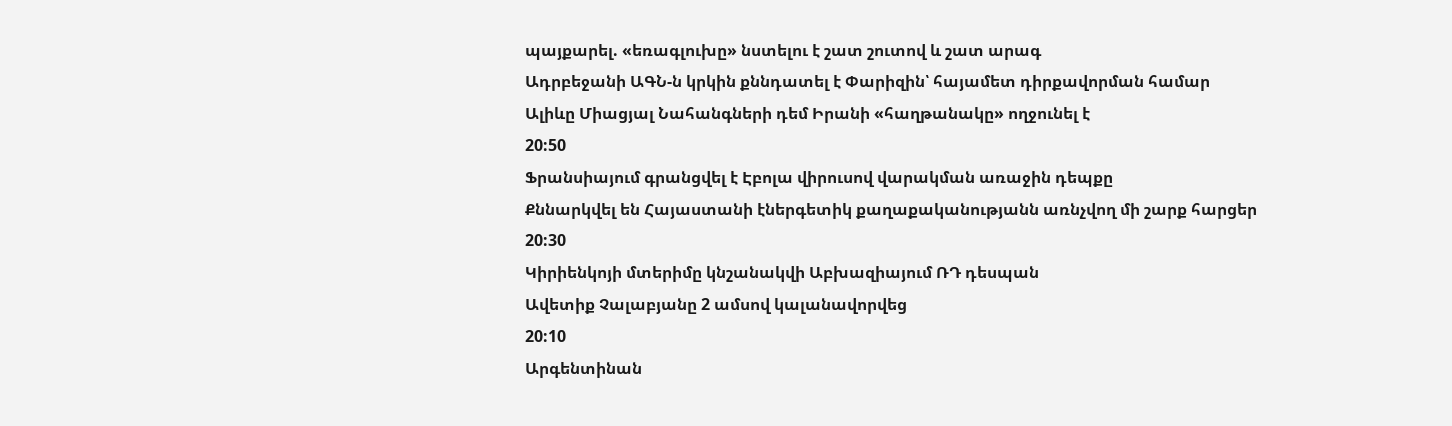պայքարել. «եռագլուխը» նստելու է շատ շուտով և շատ արագ
Ադրբեջանի ԱԳՆ-ն կրկին քննդատել է Փարիզին՝ հայամետ դիրքավորման համար
Ալիևը Միացյալ Նահանգների դեմ Իրանի «հաղթանակը» ողջունել է
20:50
Ֆրանսիայում գրանցվել է Էբոլա վիրուսով վարակման առաջին դեպքը
Քննարկվել են Հայաստանի էներգետիկ քաղաքականությանն առնչվող մի շարք հարցեր
20:30
Կիրիենկոյի մտերիմը կնշանակվի Աբխազիայում ՌԴ դեսպան
Ավետիք Չալաբյանը 2 ամսով կալանավորվեց
20:10
Արգենտինան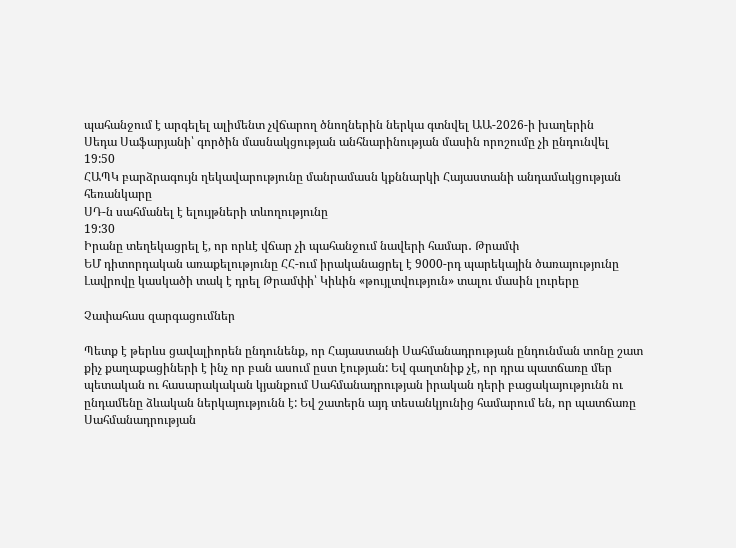պահանջում է արգելել ալիմենտ չվճարող ծնողներին ներկա գտնվել ԱԱ-2026-ի խաղերին
Սեդա Սաֆարյանի՝ գործին մասնակցության անհնարինության մասին որոշումը չի ընդունվել
19:50
ՀԱՊԿ բարձրագույն ղեկավարությունը մանրամասն կքննարկի Հայաստանի անդամակցության հեռանկարը
ՍԴ-ն սահմանել է ելույթների տևողությունը
19:30
Իրանը տեղեկացրել է, որ որևէ վճար չի պահանջում նավերի համար․ Թրամփ
ԵՄ դիտորդական առաքելությունը ՀՀ-ում իրականացրել է 9000-րդ պարեկային ծառայությունը
Լավրովը կասկածի տակ է դրել Թրամփի՝ Կիևին «թույլտվություն» տալու մասին լուրերը

Չափահաս զարգացումներ

Պետք է թերևս ցավալիորեն ընդունենք, որ Հայաստանի Սահմանադրության ընդունման տոնը շատ քիչ քաղաքացիների է ինչ որ բան ասում ըստ էության: Եվ գաղտնիք չէ, որ դրա պատճառը մեր պետական ու հասարակական կյանքում Սահմանադրության իրական դերի բացակայությունն ու ընդամենը ձևական ներկայությունն է: Եվ շատերն այդ տեսանկյունից համարում են, որ պատճառը Սահմանադրության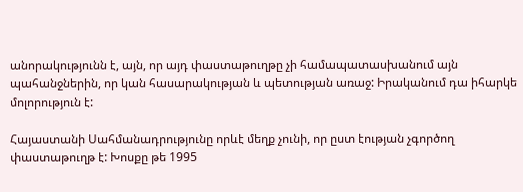անորակությունն է, այն, որ այդ փաստաթուղթը չի համապատասխանում այն պահանջներին, որ կան հասարակության և պետության առաջ: Իրականում դա իհարկե մոլորություն է:

Հայաստանի Սահմանադրությունը որևէ մեղք չունի, որ ըստ էության չգործող փաստաթուղթ է: Խոսքը թե 1995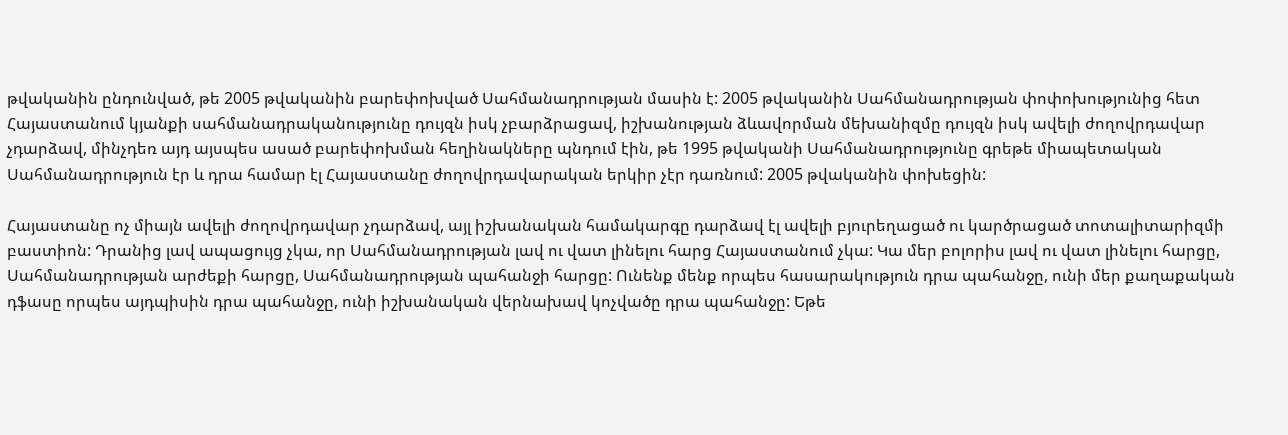թվականին ընդունված, թե 2005 թվականին բարեփոխված Սահմանադրության մասին է: 2005 թվականին Սահմանադրության փոփոխությունից հետ Հայաստանում կյանքի սահմանադրականությունը դույզն իսկ չբարձրացավ, իշխանության ձևավորման մեխանիզմը դույզն իսկ ավելի ժողովրդավար չդարձավ, մինչդեռ այդ այսպես ասած բարեփոխման հեղինակները պնդում էին, թե 1995 թվականի Սահմանադրությունը գրեթե միապետական Սահմանադրություն էր և դրա համար էլ Հայաստանը ժողովրդավարական երկիր չէր դառնում: 2005 թվականին փոխեցին:

Հայաստանը ոչ միայն ավելի ժողովրդավար չդարձավ, այլ իշխանական համակարգը դարձավ էլ ավելի բյուրեղացած ու կարծրացած տոտալիտարիզմի բաստիոն: Դրանից լավ ապացույց չկա, որ Սահմանադրության լավ ու վատ լինելու հարց Հայաստանում չկա: Կա մեր բոլորիս լավ ու վատ լինելու հարցը, Սահմանադրության արժեքի հարցը, Սահմանադրության պահանջի հարցը: Ունենք մենք որպես հասարակություն դրա պահանջը, ունի մեր քաղաքական դֆասը որպես այդպիսին դրա պահանջը, ունի իշխանական վերնախավ կոչվածը դրա պահանջը: Եթե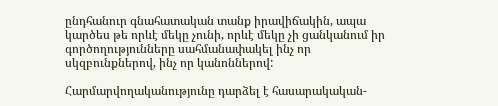ընդհանուր գնահատական տանք իրավիճակին, ապա կարծես թե որևէ մեկը չունի, որևէ մեկը չի ցանկանում իր գործողությունները սահմանափակել ինչ որ սկզբունքներով, ինչ որ կանոններով:

Հարմարվողականությունը դարձել է հասարակական-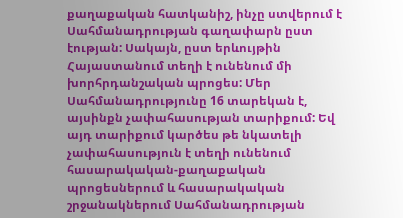քաղաքական հատկանիշ, ինչը ստվերում է Սահմանադրության գաղափարն ըստ էության: Սակայն, ըստ երևույթին Հայաստանում տեղի է ունենում մի խորհրդանշական պրոցես: Մեր Սահմանադրությունը 16 տարեկան է, այսինքն չափահասության տարիքում: Եվ այդ տարիքում կարծես թե նկատելի չափահասություն է տեղի ունենում հասարակական-քաղաքական պրոցեսներում և հասարակական շրջանակներում Սահմանադրության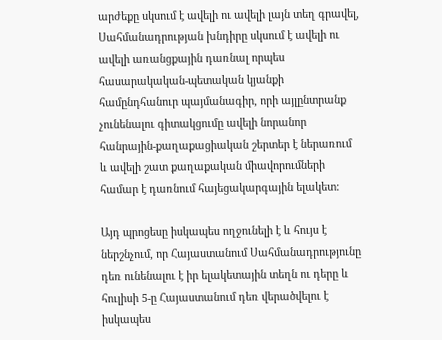արժեքը սկսում է ավելի ու ավելի լայն տեղ գրավել, Սահմանադրության խնդիրը սկսում է ավելի ու ավելի առանցքային դառնալ որպես հասարակական-պետական կյանքի համընդհանուր պայմանագիր, որի այլընտրանք չունենալու գիտակցումը ավելի նորանոր հանրային-քաղաքացիական շերտեր է ներառում և ավելի շատ քաղաքական միավորումների համար է դառնում հայեցակարգային ելակետ:

Այդ պրոցեսը իսկապես ողջունելի է և հույս է ներշնչում, որ Հայաստանում Սահմանադրությունը դեռ ունենալու է իր ելակետային տեղն ու դերը և հուլիսի 5-ը Հայաստանում դեռ վերածվելու է իսկապես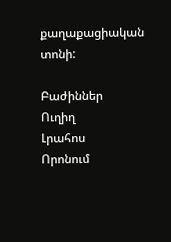քաղաքացիական տոնի:

Բաժիններ
Ուղիղ
Լրահոս
Որոնում